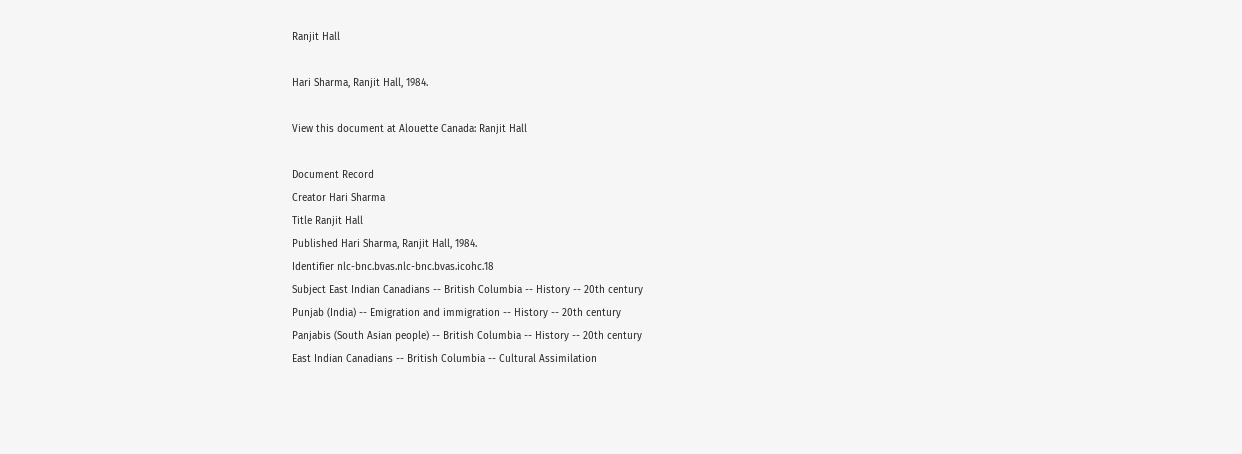Ranjit Hall

Hari Sharma, Ranjit Hall, 1984.

View this document at Alouette Canada: Ranjit Hall

Document Record
Creator Hari Sharma
Title Ranjit Hall
Published Hari Sharma, Ranjit Hall, 1984.
Identifier nlc-bnc.bvas.nlc-bnc.bvas.icohc.18
Subject East Indian Canadians -- British Columbia -- History -- 20th century
Punjab (India) -- Emigration and immigration -- History -- 20th century
Panjabis (South Asian people) -- British Columbia -- History -- 20th century
East Indian Canadians -- British Columbia -- Cultural Assimilation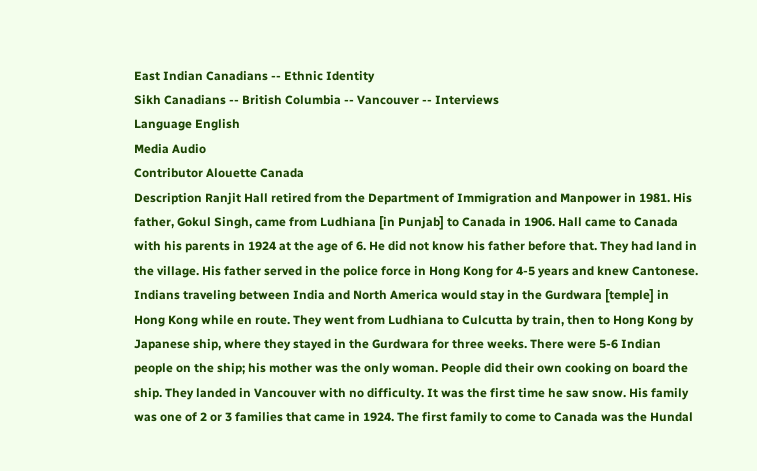East Indian Canadians -- Ethnic Identity
Sikh Canadians -- British Columbia -- Vancouver -- Interviews
Language English
Media Audio
Contributor Alouette Canada
Description Ranjit Hall retired from the Department of Immigration and Manpower in 1981. His father, Gokul Singh, came from Ludhiana [in Punjab] to Canada in 1906. Hall came to Canada with his parents in 1924 at the age of 6. He did not know his father before that. They had land in the village. His father served in the police force in Hong Kong for 4-5 years and knew Cantonese. Indians traveling between India and North America would stay in the Gurdwara [temple] in Hong Kong while en route. They went from Ludhiana to Culcutta by train, then to Hong Kong by Japanese ship, where they stayed in the Gurdwara for three weeks. There were 5-6 Indian people on the ship; his mother was the only woman. People did their own cooking on board the ship. They landed in Vancouver with no difficulty. It was the first time he saw snow. His family was one of 2 or 3 families that came in 1924. The first family to come to Canada was the Hundal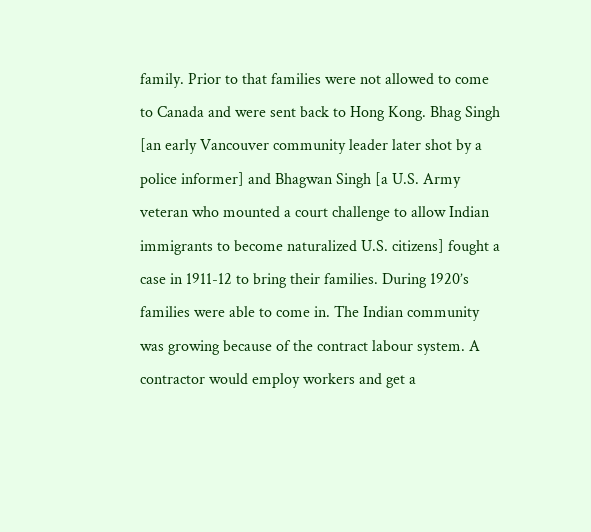family. Prior to that families were not allowed to come to Canada and were sent back to Hong Kong. Bhag Singh [an early Vancouver community leader later shot by a police informer] and Bhagwan Singh [a U.S. Army veteran who mounted a court challenge to allow Indian immigrants to become naturalized U.S. citizens] fought a case in 1911-12 to bring their families. During 1920’s families were able to come in. The Indian community was growing because of the contract labour system. A contractor would employ workers and get a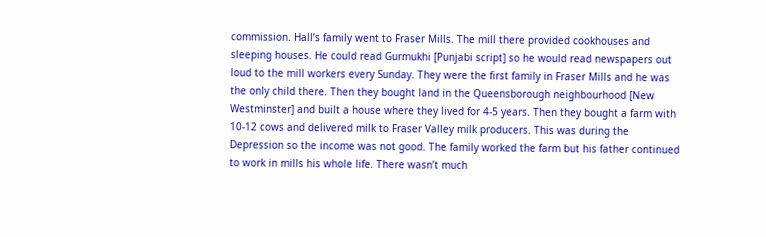commission. Hall’s family went to Fraser Mills. The mill there provided cookhouses and sleeping houses. He could read Gurmukhi [Punjabi script] so he would read newspapers out loud to the mill workers every Sunday. They were the first family in Fraser Mills and he was the only child there. Then they bought land in the Queensborough neighbourhood [New Westminster] and built a house where they lived for 4-5 years. Then they bought a farm with 10-12 cows and delivered milk to Fraser Valley milk producers. This was during the Depression so the income was not good. The family worked the farm but his father continued to work in mills his whole life. There wasn’t much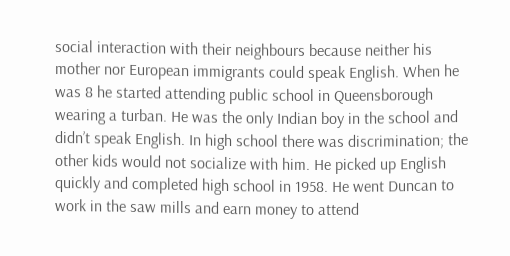social interaction with their neighbours because neither his mother nor European immigrants could speak English. When he was 8 he started attending public school in Queensborough wearing a turban. He was the only Indian boy in the school and didn’t speak English. In high school there was discrimination; the other kids would not socialize with him. He picked up English quickly and completed high school in 1958. He went Duncan to work in the saw mills and earn money to attend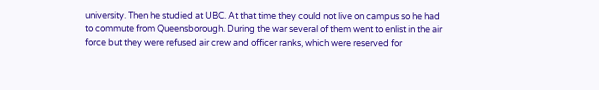university. Then he studied at UBC. At that time they could not live on campus so he had to commute from Queensborough. During the war several of them went to enlist in the air force but they were refused air crew and officer ranks, which were reserved for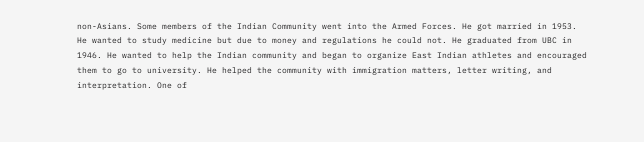non-Asians. Some members of the Indian Community went into the Armed Forces. He got married in 1953. He wanted to study medicine but due to money and regulations he could not. He graduated from UBC in 1946. He wanted to help the Indian community and began to organize East Indian athletes and encouraged them to go to university. He helped the community with immigration matters, letter writing, and interpretation. One of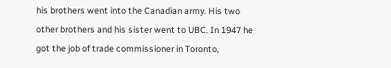his brothers went into the Canadian army. His two other brothers and his sister went to UBC. In 1947 he got the job of trade commissioner in Toronto,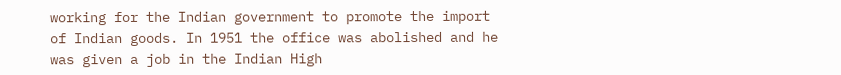working for the Indian government to promote the import of Indian goods. In 1951 the office was abolished and he was given a job in the Indian High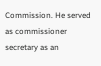Commission. He served as commissioner secretary as an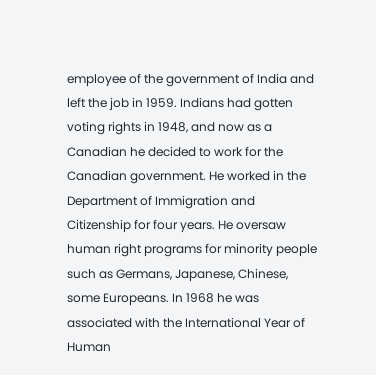employee of the government of India and left the job in 1959. Indians had gotten voting rights in 1948, and now as a Canadian he decided to work for the Canadian government. He worked in the Department of Immigration and Citizenship for four years. He oversaw human right programs for minority people such as Germans, Japanese, Chinese, some Europeans. In 1968 he was associated with the International Year of Human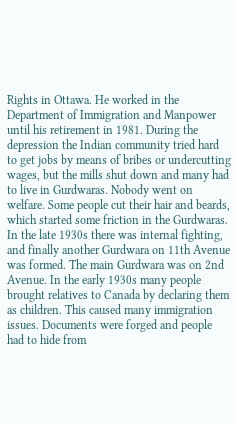Rights in Ottawa. He worked in the Department of Immigration and Manpower until his retirement in 1981. During the depression the Indian community tried hard to get jobs by means of bribes or undercutting wages, but the mills shut down and many had to live in Gurdwaras. Nobody went on welfare. Some people cut their hair and beards, which started some friction in the Gurdwaras. In the late 1930s there was internal fighting, and finally another Gurdwara on 11th Avenue was formed. The main Gurdwara was on 2nd Avenue. In the early 1930s many people brought relatives to Canada by declaring them as children. This caused many immigration issues. Documents were forged and people had to hide from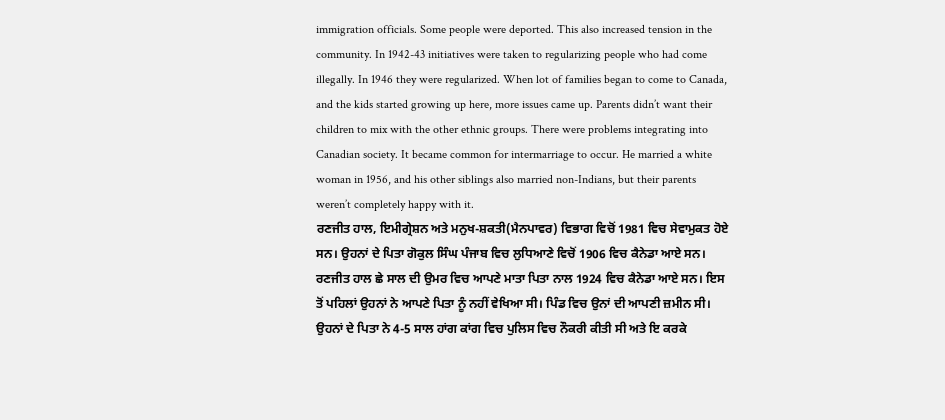immigration officials. Some people were deported. This also increased tension in the community. In 1942-43 initiatives were taken to regularizing people who had come illegally. In 1946 they were regularized. When lot of families began to come to Canada, and the kids started growing up here, more issues came up. Parents didn’t want their children to mix with the other ethnic groups. There were problems integrating into Canadian society. It became common for intermarriage to occur. He married a white woman in 1956, and his other siblings also married non-Indians, but their parents weren’t completely happy with it.
ਰਣਜੀਤ ਹਾਲ, ਇਮੀਗ੍ਰੇਸ਼ਨ ਅਤੇ ਮਨੁਖ-ਸ਼ਕਤੀ(ਮੈਨਪਾਵਰ) ਵਿਭਾਗ ਵਿਚੋਂ 1981 ਵਿਚ ਸੇਵਾਮੁਕਤ ਹੋਏ ਸਨ। ਉਹਨਾਂ ਦੇ ਪਿਤਾ ਗੋਕੁਲ ਸਿੰਘ ਪੰਜਾਬ ਵਿਚ ਲੁਧਿਆਣੇ ਵਿਚੋਂ 1906 ਵਿਚ ਕੈਨੇਡਾ ਆਏ ਸਨ। ਰਣਜੀਤ ਹਾਲ ਛੇ ਸਾਲ ਦੀ ਉਮਰ ਵਿਚ ਆਪਣੇ ਮਾਤਾ ਪਿਤਾ ਨਾਲ 1924 ਵਿਚ ਕੈਨੇਡਾ ਆਏ ਸਨ। ਇਸ ਤੋਂ ਪਹਿਲਾਂ ਉਹਨਾਂ ਨੇ ਆਪਣੇ ਪਿਤਾ ਨੂੰ ਨਹੀਂ ਵੇਖਿਆ ਸੀ। ਪਿੰਡ ਵਿਚ ਉਨਾਂ ਦੀ ਆਪਣੀ ਜ਼ਮੀਨ ਸੀ। ਉਹਨਾਂ ਦੇ ਪਿਤਾ ਨੇ 4-5 ਸਾਲ ਹਾਂਗ ਕਾਂਗ ਵਿਚ ਪੁਲਿਸ ਵਿਚ ਨੌਕਰੀ ਕੀਤੀ ਸੀ ਅਤੇ ਇ ਕਰਕੇ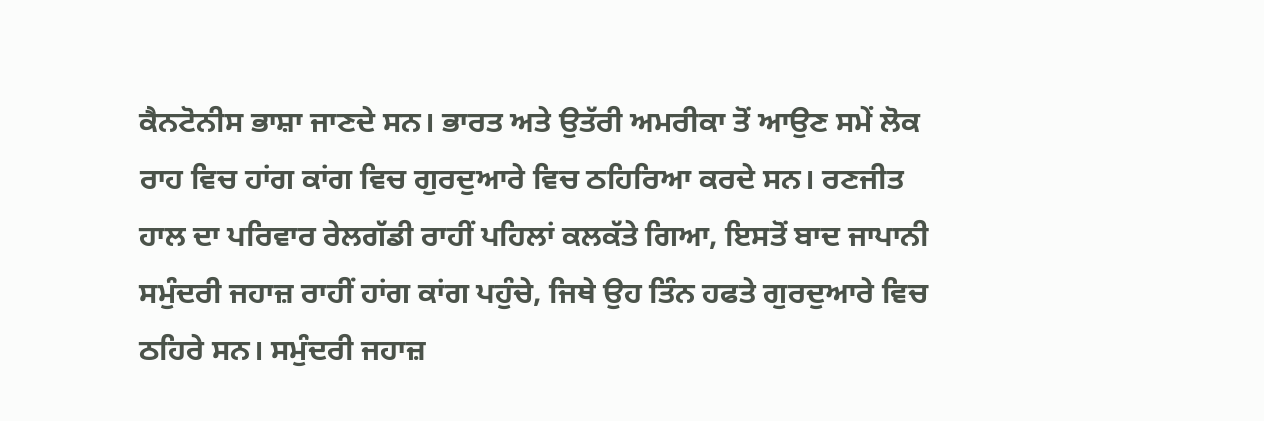ਕੈਨਟੋਨੀਸ ਭਾਸ਼ਾ ਜਾਣਦੇ ਸਨ। ਭਾਰਤ ਅਤੇ ਉਤੱਰੀ ਅਮਰੀਕਾ ਤੋਂ ਆਉਣ ਸਮੇਂ ਲੋਕ ਰਾਹ ਵਿਚ ਹਾਂਗ ਕਾਂਗ ਵਿਚ ਗੁਰਦੁਆਰੇ ਵਿਚ ਠਹਿਰਿਆ ਕਰਦੇ ਸਨ। ਰਣਜੀਤ ਹਾਲ ਦਾ ਪਰਿਵਾਰ ਰੇਲਗੱਡੀ ਰਾਹੀਂ ਪਹਿਲਾਂ ਕਲਕੱਤੇ ਗਿਆ, ਇਸਤੋਂ ਬਾਦ ਜਾਪਾਨੀ ਸਮੁੰਦਰੀ ਜਹਾਜ਼ ਰਾਹੀਂ ਹਾਂਗ ਕਾਂਗ ਪਹੁੰਚੇ, ਜਿਥੇ ਉਹ ਤਿੰਨ ਹਫਤੇ ਗੁਰਦੁਆਰੇ ਵਿਚ ਠਹਿਰੇ ਸਨ। ਸਮੁੰਦਰੀ ਜਹਾਜ਼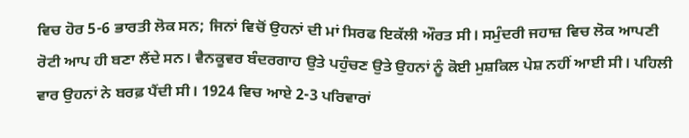ਵਿਚ ਹੋਰ 5-6 ਭਾਰਤੀ ਲੋਕ ਸਨ; ਜਿਨਾਂ ਵਿਚੋਂ ਉਹਨਾਂ ਦੀ ਮਾਂ ਸਿਰਫ ਇਕੱਲੀ ਔਰਤ ਸੀ। ਸਮੁੰਦਰੀ ਜਹਾਜ਼ ਵਿਚ ਲੋਕ ਆਪਣੀ ਰੋਟੀ ਆਪ ਹੀ ਬਣਾ ਲੈਂਦੇ ਸਨ। ਵੈਨਕੂਵਰ ਬੰਦਰਗਾਹ ਉਤੇ ਪਹੁੰਚਣ ਉਤੇ ਉਹਨਾਂ ਨੂੰ ਕੋਈ ਮੁਸ਼ਕਿਲ ਪੇਸ਼ ਨਹੀਂ ਆਈ ਸੀ। ਪਹਿਲੀ ਵਾਰ ਉਹਨਾਂ ਨੇ ਬਰਫ਼ ਪੈਂਦੀ ਸੀ। 1924 ਵਿਚ ਆਏ 2-3 ਪਰਿਵਾਰਾਂ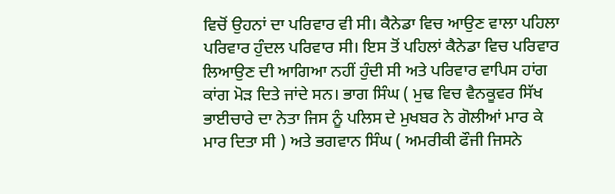ਵਿਚੋਂ ਉਹਨਾਂ ਦਾ ਪਰਿਵਾਰ ਵੀ ਸੀ। ਕੈਨੇਡਾ ਵਿਚ ਆਉਣ ਵਾਲਾ ਪਹਿਲਾ ਪਰਿਵਾਰ ਹੁੰਦਲ ਪਰਿਵਾਰ ਸੀ। ਇਸ ਤੋਂ ਪਹਿਲਾਂ ਕੈਨੇਡਾ ਵਿਚ ਪਰਿਵਾਰ ਲਿਆਉਣ ਦੀ ਆਗਿਆ ਨਹੀਂ ਹੁੰਦੀ ਸੀ ਅਤੇ ਪਰਿਵਾਰ ਵਾਪਿਸ ਹਾਂਗ ਕਾਂਗ ਮੋੜ ਦਿਤੇ ਜਾਂਦੇ ਸਨ। ਭਾਗ ਸਿੰਘ ( ਮੁਢ ਵਿਚ ਵੈਨਕੂਵਰ ਸਿੱਖ ਭਾਈਚਾਰੇ ਦਾ ਨੇਤਾ ਜਿਸ ਨੂੰ ਪਲਿਸ ਦੇ ਮੁਖਬਰ ਨੇ ਗੋਲੀਆਂ ਮਾਰ ਕੇ ਮਾਰ ਦਿਤਾ ਸੀ ) ਅਤੇ ਭਗਵਾਨ ਸਿੰਘ ( ਅਮਰੀਕੀ ਫੌਜੀ ਜਿਸਨੇ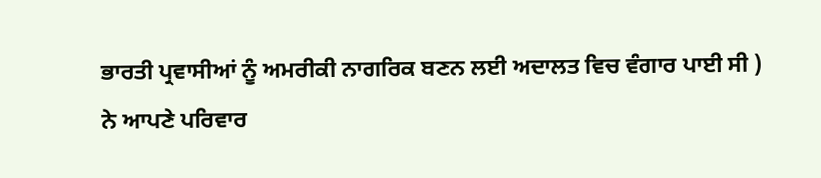ਭਾਰਤੀ ਪ੍ਰਵਾਸੀਆਂ ਨੂੰ ਅਮਰੀਕੀ ਨਾਗਰਿਕ ਬਣਨ ਲਈ ਅਦਾਲਤ ਵਿਚ ਵੰਗਾਰ ਪਾਈ ਸੀ ) ਨੇ ਆਪਣੇ ਪਰਿਵਾਰ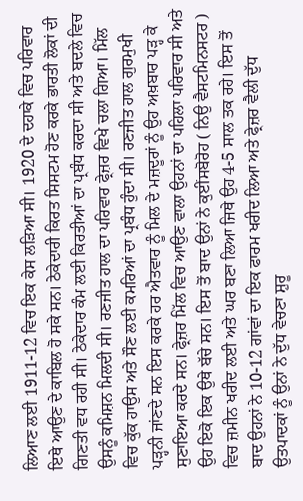ਲਿਆਣ ਲਈ 1911-12 ਵਿਚ ਇਕ ਕੇਸ ਲੜਿਆ ਸੀ। 1920 ਦੇ ਦਹਾਕੇ ਵਿਚ ਪਰਿਵਾਰ ਇਥੇ ਆਉਣ ਦੇ ਕਾਬਿਲ ਹੋ ਸਕੇ ਸਨ। ਠੇਕੇਦਾਰੀ ਕਿਰਤ ਸਿਸਟਮ ਹੋਣ ਕਰਕੇ ਭਾਰਤੀ ਲੋਕਾਂ ਦੀ ਗਿਣਤੀ ਵਧ ਰਹੀ ਸੀ। ਠੇਕੇਦਾਰ ਕੰਮ ਲਈ ਕਿਰਤੀਆਂ ਦਾ ਪ੍ਰਬੰਧ ਕਰਦਾ ਸੀ ਅਤੇ ਬਦਲੇ ਵਿਚ ਉਸਨੂੰ ਕਮਿਸ਼ਨ ਮਿਲਦੀ ਸੀ। ਰਣਜੀਤ ਹਾਲ ਦਾ ਪਰਿਵਾਰ ਫ੍ਰੇਜ਼ਰ ਵਿਖੇ ਚਲਾ ਗਿਆ। ਮਿੱਲ ਵਿਚ ਕੁੱਕ ਹਾਉਸ ਅਤੇ ਸੌਣ ਲਈ ਕਮਰਿਆਂ ਦਾ ਪ੍ਰਬੰਧ ਹੁੰਦਾ ਸੀ। ਰਣਜੀਤ ਹਾਲ ਗੁਰਮੁਖੀ ਪੜ੍ਹਨੀ ਜਾਂਣਦੇ ਸਨ ਇਸ ਕਰਕੇ ਹਰ ਐਤਵਾਰ ਨੂੰ ਮਿਲ ਦੇ ਮਜ਼ਦੂਰਾਂ ਨੂੰ ਉਹ ਅਖ਼ਬਾਰ ਪੜ੍ਹ ਕੇ ਸੁਣਾਇਆ ਕਰਦੇ ਸਨ। ਫ੍ਰੇਜ਼ਰ ਮਿੱਲ ਵਿਚ ਆਉਣ ਵਾਲਾ ਉਹਨਾਂ ਦਾ ਪਹਿਲਾ ਪਰਿਵਾਰ ਸੀ ਅਤੇ ਉਹ ਇਕੋ ਇਕ ਉਥੇ ਬੱਚੇ ਸਨ। ਇਸ ਤੋਂ ਬਾਦ ਉਨਾਂ ਨੇ ਕੁਈਂਸਬੋਰੋਹ ( ਨਿਉ ਵੈਸਟਮਿਨਸਟਰ ) ਵਿਚ ਜ਼ਮੀਨ ਖਰੀਦ ਲਈ ਅਤੇ ਘਰ ਬਣਾ ਲਿਆ ਜਿਥੇ ਉਹ 4-5 ਸਾਲ ਤਕ ਰਹੇ। ਇਸ ਤੋਂ ਬਾਦ ਉਹਨਾਂ ਨੇ 10-12 ਗਾਂਵਾਂ ਦਾ ਇਕ ਫਾਰਮ ਖਰੀਦ ਲਿਆ ਅਤੇ ਫ੍ਰੇਜ਼ਰ ਵੈਲੀ ਦੁੱਧ ਉਤਪਾਦਕਾਂ ਨੂੰ ਉਨਾਂ ਨੇ ਦੁੱਧ ਵੇਚਣਾ ਸ਼ੁਰੂ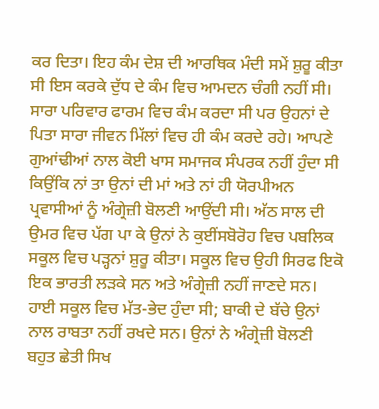ਕਰ ਦਿਤਾ। ਇਹ ਕੰਮ ਦੇਸ਼ ਦੀ ਆਰਥਿਕ ਮੰਦੀ ਸਮੇਂ ਸ਼ੁਰੂ ਕੀਤਾ ਸੀ ਇਸ ਕਰਕੇ ਦੁੱਧ ਦੇ ਕੰਮ ਵਿਚ ਆਮਦਨ ਚੰਗੀ ਨਹੀਂ ਸੀ। ਸਾਰਾ ਪਰਿਵਾਰ ਫਾਰਮ ਵਿਚ ਕੰਮ ਕਰਦਾ ਸੀ ਪਰ ਉਹਨਾਂ ਦੇ ਪਿਤਾ ਸਾਰਾ ਜੀਵਨ ਮਿੱਲਾਂ ਵਿਚ ਹੀ ਕੰਮ ਕਰਦੇ ਰਹੇ। ਆਪਣੇ ਗੁਆਂਢੀਆਂ ਨਾਲ ਕੋਈ ਖਾਸ ਸਮਾਜਕ ਸੰਪਰਕ ਨਹੀਂ ਹੁੰਦਾ ਸੀ ਕਿਉਂਕਿ ਨਾਂ ਤਾ ਉਨਾਂ ਦੀ ਮਾਂ ਅਤੇ ਨਾਂ ਹੀ ਯੋਰਪੀਅਨ ਪ੍ਰਵਾਸੀਆਂ ਨੂੰ ਅੰਗ੍ਰੇਜ਼ੀ ਬੋਲਣੀ ਆਉਂਦੀ ਸੀ। ਅੱਠ ਸਾਲ ਦੀ ਉਮਰ ਵਿਚ ਪੱਗ ਪਾ ਕੇ ਉਨਾਂ ਨੇ ਕੁਈਂਸਬੋਰੋਹ ਵਿਚ ਪਬਲਿਕ ਸਕੂਲ ਵਿਚ ਪੜ੍ਹਨਾਂ ਸ਼ੁਰੂ ਕੀਤਾ। ਸਕੂਲ ਵਿਚ ਉਹੀ ਸਿਰਫ ਇਕੋ ਇਕ ਭਾਰਤੀ ਲੜਕੇ ਸਨ ਅਤੇ ਅੰਗ੍ਰੇਜ਼ੀ ਨਹੀਂ ਜਾਣਦੇ ਸਨ। ਹਾਈ ਸਕੂਲ ਵਿਚ ਮੱਤ-ਭੇਦ ਹੁੰਦਾ ਸੀ; ਬਾਕੀ ਦੇ ਬੱਚੇ ਉਨਾਂ ਨਾਲ ਰਾਬਤਾ ਨਹੀਂ ਰਖਦੇ ਸਨ। ਉਨਾਂ ਨੇ ਅੰਗ੍ਰੇਜ਼ੀ ਬੋਲਣੀ ਬਹੁਤ ਛੇਤੀ ਸਿਖ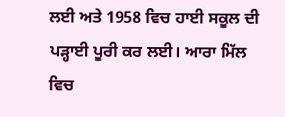ਲਈ ਅਤੇ 1958 ਵਿਚ ਹਾਈ ਸਕੂਲ ਦੀ ਪੜ੍ਹਾਈ ਪੂਰੀ ਕਰ ਲਈ। ਆਰਾ ਮਿੱਲ ਵਿਚ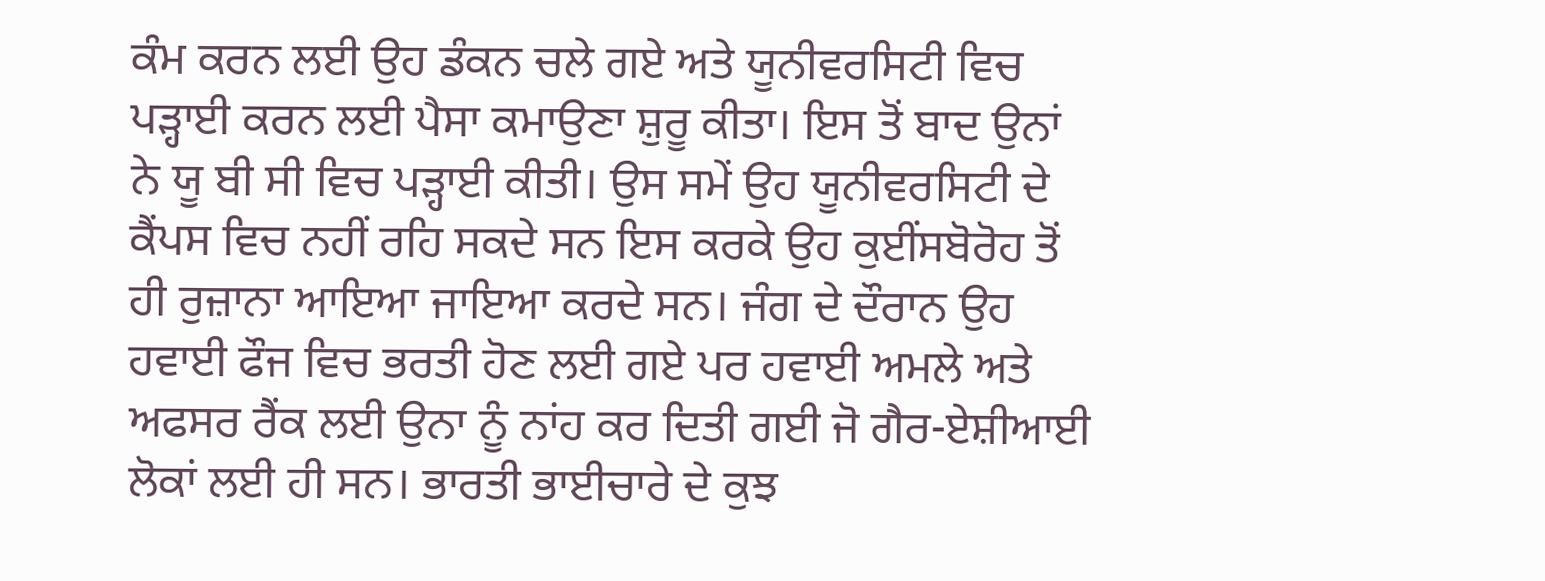ਕੰਮ ਕਰਨ ਲਈ ਉਹ ਡੰਕਨ ਚਲੇ ਗਏ ਅਤੇ ਯੂਨੀਵਰਸਿਟੀ ਵਿਚ ਪੜ੍ਹਾਈ ਕਰਨ ਲਈ ਪੈਸਾ ਕਮਾਉਣਾ ਸ਼ੁਰੂ ਕੀਤਾ। ਇਸ ਤੋਂ ਬਾਦ ਉਨਾਂ ਨੇ ਯੂ ਬੀ ਸੀ ਵਿਚ ਪੜ੍ਹਾਈ ਕੀਤੀ। ਉਸ ਸਮੇਂ ਉਹ ਯੂਨੀਵਰਸਿਟੀ ਦੇ ਕੈਂਪਸ ਵਿਚ ਨਹੀਂ ਰਹਿ ਸਕਦੇ ਸਨ ਇਸ ਕਰਕੇ ਉਹ ਕੁਈਂਸਬੋਰੋਹ ਤੋਂ ਹੀ ਰੁਜ਼ਾਨਾ ਆਇਆ ਜਾਇਆ ਕਰਦੇ ਸਨ। ਜੰਗ ਦੇ ਦੌਰਾਨ ਉਹ ਹਵਾਈ ਫੌਜ ਵਿਚ ਭਰਤੀ ਹੋਣ ਲਈ ਗਏ ਪਰ ਹਵਾਈ ਅਮਲੇ ਅਤੇ ਅਫਸਰ ਰੈਂਕ ਲਈ ਉਨਾ ਨੂੰ ਨਾਂਹ ਕਰ ਦਿਤੀ ਗਈ ਜੋ ਗੈਰ-ਏਸ਼ੀਆਈ ਲੋਕਾਂ ਲਈ ਹੀ ਸਨ। ਭਾਰਤੀ ਭਾਈਚਾਰੇ ਦੇ ਕੁਝ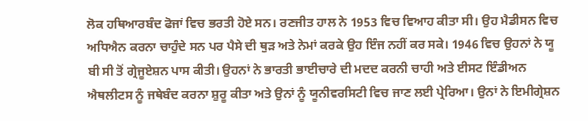ਲੋਕ ਹਥਿਆਰਬੰਦ ਫੋਜਾਂ ਵਿਚ ਭਰਤੀ ਹੋਏ ਸਨ। ਰਣਜੀਤ ਹਾਲ ਨੇ 1953 ਵਿਚ ਵਿਆਹ ਕੀਤਾ ਸੀ। ਉਹ ਮੈਡੀਸਨ ਵਿਚ ਅਧਿਐਨ ਕਰਨਾ ਚਾਹੁੰਦੇ ਸਨ ਪਰ ਪੈਸੇ ਦੀ ਥੁੜ ਅਤੇ ਨੇਮਾਂ ਕਰਕੇ ਉਹ ਇੰਜ ਨਹੀਂ ਕਰ ਸਕੇ। 1946 ਵਿਚ ਉਹਨਾਂ ਨੇ ਯੂ ਬੀ ਸੀ ਤੋਂ ਗ੍ਰੇਜੂਏਸ਼ਨ ਪਾਸ ਕੀਤੀ। ਉਹਨਾਂ ਨੇ ਭਾਰਤੀ ਭਾਈਚਾਰੇ ਦੀ ਮਦਦ ਕਰਨੀ ਚਾਹੀ ਅਤੇ ਈਸਟ ਇੰਡੀਅਨ ਐਥਲੀਟਸ ਨੂੰ ਜਥੇਬੰਦ ਕਰਨਾ ਸ਼ੁਰੂ ਕੀਤਾ ਅਤੇ ਉਨਾਂ ਨੂੰ ਯੂਨੀਵਰਸਿਟੀ ਵਿਚ ਜਾਣ ਲਈ ਪ੍ਰੇਰਿਆ। ਉਨਾਂ ਨੇ ਇਮੀਗ੍ਰੇਸ਼ਨ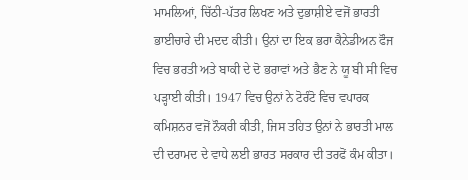ਮਾਮਲਿਆਂ, ਚਿੱਠੀ-ਪੱਤਰ ਲਿਖਣ ਅਤੇ ਦੁਭਾਸ਼ੀਏ ਵਜੋਂ ਭਾਰਤੀ ਭਾਈਚਾਰੇ ਦੀ ਮਦਦ ਕੀਤੀ। ਉਨਾਂ ਦਾ ਇਕ ਭਰਾ ਕੈਨੇਡੀਅਨ ਫੌਜ ਵਿਚ ਭਰਤੀ ਅਤੇ ਬਾਕੀ ਦੇ ਦੋ ਭਰਾਵਾਂ ਅਤੇ ਭੈਣ ਨੇ ਯੂ ਬੀ ਸੀ ਵਿਚ ਪੜ੍ਹਾਈ ਕੀਤੀ। 1947 ਵਿਚ ਉਨਾਂ ਨੇ ਟੋਰੰਟੋ ਵਿਚ ਵਪਾਰਕ ਕਮਿਸ਼ਨਰ ਵਜੋਂ ਨੌਕਰੀ ਕੀਤੀ, ਜਿਸ ਤਹਿਤ ਉਨਾਂ ਨੇ ਭਾਰਤੀ ਮਾਲ ਦੀ ਦਰਾਮਦ ਦੇ ਵਾਧੇ ਲਈ ਭਾਰਤ ਸਰਕਾਰ ਦੀ ਤਰਫੋਂ ਕੰਮ ਕੀਤਾ।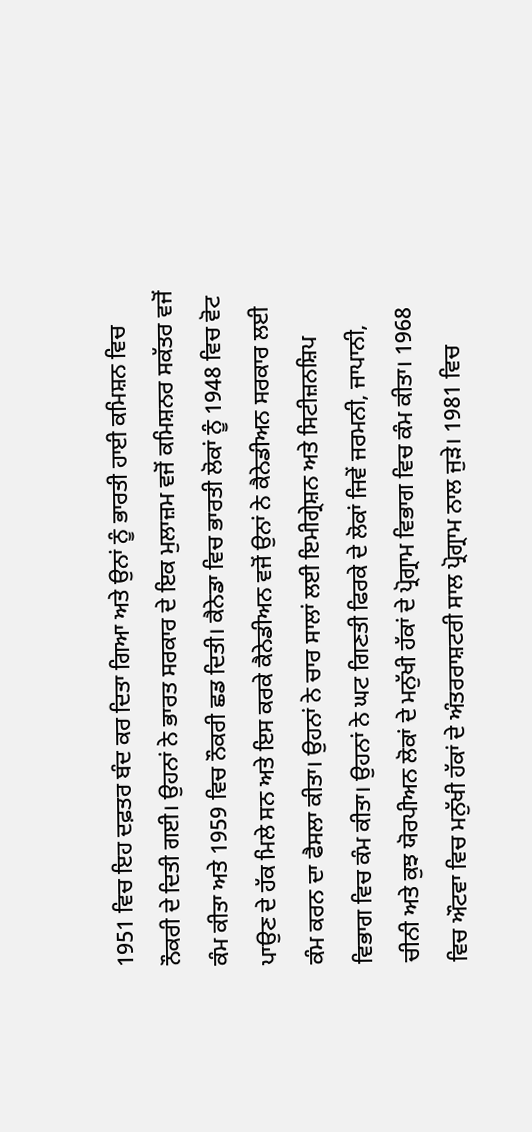1951 ਵਿਚ ਇਹ ਦਫ਼ਤਰ ਬੰਦ ਕਰ ਦਿਤਾ ਗਿਆ ਅਤੇ ਉਨਾਂ ਨੂੰ ਭਾਰਤੀ ਹਾਈ ਕਮਿਸ਼ਨ ਵਿਚ ਨੌਕਰੀ ਦੇ ਦਿਤੀ ਗਈ। ਉਹਨਾਂ ਨੇ ਭਾਰਤ ਸਰਕਾਰ ਦੇ ਇਕ ਮੁਲਾਜ਼ਮ ਵਜੋਂ ਕਮਿਸ਼ਨਰ ਸਕੱਤਰ ਵਜੋਂ ਕੰਮ ਕੀਤਾ ਅਤੇ 1959 ਵਿਚ ਨੌਕਰੀ ਛਡ ਦਿਤੀ। ਕੈਨੇਡਾ ਵਿਚ ਭਾਰਤੀ ਲੋਕਾਂ ਨੂੰ 1948 ਵਿਚ ਵੋਟ ਪਾਉਣ ਦੇ ਹੱਕ ਮਿਲੇ ਸਨ ਅਤੇ ਇਸ ਕਰਕੇ ਕੈਨੇਡੀਅਨ ਵਜੋਂ ਉਨਾਂ ਨੇ ਕੈਨੇਡੀਅਨ ਸਰਕਾਰ ਲਈ ਕੰਮ ਕਰਨ ਦਾ ਫੈਸਲਾ ਕੀਤਾ। ਉਹਨਾਂ ਨੇ ਚਾਰ ਸਾਲਾਂ ਲਈ ਇਮੀਗ੍ਰੇਸ਼ਨ ਅਤੇ ਸਿਟੀਜ਼ਨਸ਼ਿਪ ਵਿਭਾਗ ਵਿਚ ਕੰਮ ਕੀਤਾ। ਉਹਨਾਂ ਨੇ ਘਟ ਗਿਣਤੀ ਫਿਰਕੇ ਦੇ ਲੋਕਾਂ ਜਿਵੇਂ ਜਰਮਨੀ, ਜਾਪਾਨੀ, ਚੀਨੀ ਅਤੇ ਕੁਝ ਯੋਰਪੀਅਨ ਲੋਕਾਂ ਦੇ ਮਨੁੱਖੀ ਹੱਕਾਂ ਦੇ ਪ੍ਰੋਗ੍ਰਾਮ ਵਿਭਾਗ ਵਿਚ ਕੰਮ ਕੀਤਾ। 1968 ਵਿਚ ਔਟਵਾ ਵਿਚ ਮਨੁੱਖੀ ਹੱਕਾਂ ਦੇ ਅੰਤਰਰਾਸ਼ਟਰੀ ਸਾਲ ਪ੍ਰੋਗ੍ਰਾਮ ਨਾਲ ਜੁੜੇ। 1981 ਵਿਚ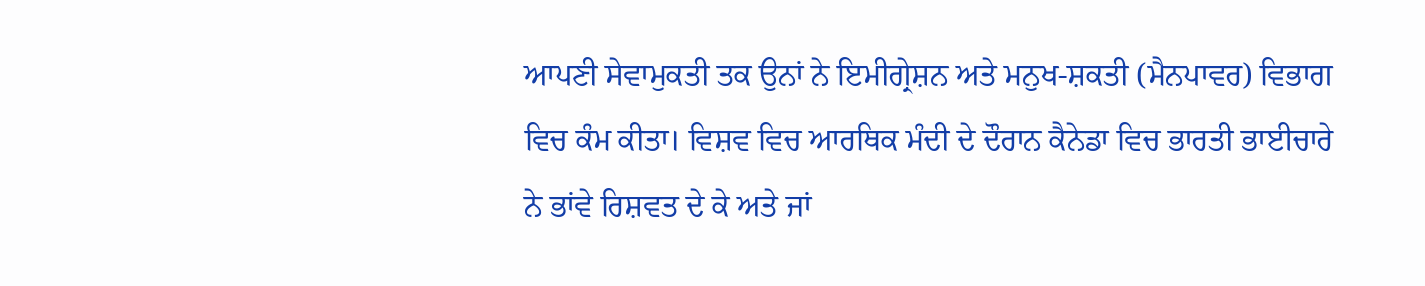ਆਪਣੀ ਸੇਵਾਮੁਕਤੀ ਤਕ ਉਨਾਂ ਨੇ ਇਮੀਗ੍ਰੇਸ਼ਨ ਅਤੇ ਮਨੁਖ-ਸ਼ਕਤੀ (ਮੈਨਪਾਵਰ) ਵਿਭਾਗ ਵਿਚ ਕੰਮ ਕੀਤਾ। ਵਿਸ਼ਵ ਵਿਚ ਆਰਥਿਕ ਮੰਦੀ ਦੇ ਦੌਰਾਨ ਕੈਨੇਡਾ ਵਿਚ ਭਾਰਤੀ ਭਾਈਚਾਰੇ ਨੇ ਭਾਂਵੇ ਰਿਸ਼ਵਤ ਦੇ ਕੇ ਅਤੇ ਜਾਂ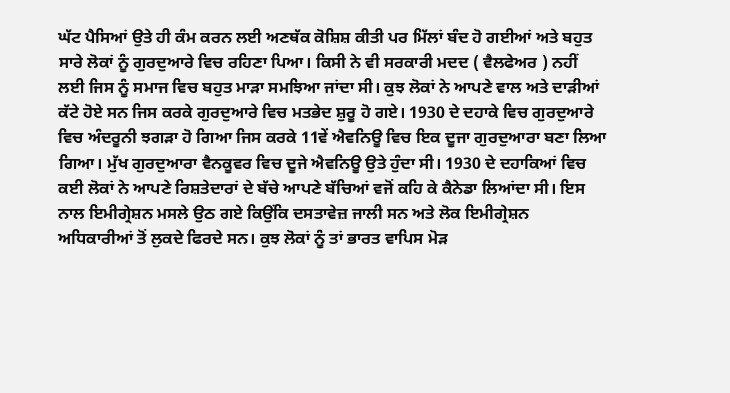ਘੱਟ ਪੈਸਿਆਂ ਉਤੇ ਹੀ ਕੰਮ ਕਰਨ ਲਈ ਅਣਥੱਕ ਕੋਸ਼ਿਸ਼ ਕੀਤੀ ਪਰ ਮਿੱਲਾਂ ਬੰਦ ਹੋ ਗਈਆਂ ਅਤੇ ਬਹੁਤ ਸਾਰੇ ਲੋਕਾਂ ਨੂੰ ਗੁਰਦੁਆਰੇ ਵਿਚ ਰਹਿਣਾ ਪਿਆ। ਕਿਸੀ ਨੇ ਵੀ ਸਰਕਾਰੀ ਮਦਦ ( ਵੈਲਫੇਅਰ ) ਨਹੀਂ ਲਈ ਜਿਸ ਨੂੰ ਸਮਾਜ ਵਿਚ ਬਹੁਤ ਮਾੜਾ ਸਮਝਿਆ ਜਾਂਦਾ ਸੀ। ਕੁਝ ਲੋਕਾਂ ਨੇ ਆਪਣੇ ਵਾਲ ਅਤੇ ਦਾੜੀਆਂ ਕੱਟੇ ਹੋਏ ਸਨ ਜਿਸ ਕਰਕੇ ਗੁਰਦੁਆਰੇ ਵਿਚ ਮਤਭੇਦ ਸ਼ੁਰੂ ਹੋ ਗਏ। 1930 ਦੇ ਦਹਾਕੇ ਵਿਚ ਗੁਰਦੁਆਰੇ ਵਿਚ ਅੰਦਰੂਨੀ ਝਗੜਾ ਹੋ ਗਿਆ ਜਿਸ ਕਰਕੇ 11ਵੇਂ ਐਵਨਿਊ ਵਿਚ ਇਕ ਦੂਜਾ ਗੁਰਦੁਆਰਾ ਬਣਾ ਲਿਆ ਗਿਆ। ਮੁੱਖ ਗੁਰਦੁਆਰਾ ਵੈਨਕੂਵਰ ਵਿਚ ਦੂਜੇ ਐਵਨਿਊ ਉਤੇ ਹੁੰਦਾ ਸੀ। 1930 ਦੇ ਦਹਾਕਿਆਂ ਵਿਚ ਕਈ ਲੋਕਾਂ ਨੇ ਆਪਣੇ ਰਿਸ਼ਤੇਦਾਰਾਂ ਦੇ ਬੱਚੇ ਆਪਣੇ ਬੱਚਿਆਂ ਵਜੋਂ ਕਹਿ ਕੇ ਕੈਨੇਡਾ ਲਿਆਂਦਾ ਸੀ। ਇਸ ਨਾਲ ਇਮੀਗ੍ਰੇਸ਼ਨ ਮਸਲੇ ਉਠ ਗਏ ਕਿਉਂਕਿ ਦਸਤਾਵੇਜ਼ ਜਾਲੀ ਸਨ ਅਤੇ ਲੋਕ ਇਮੀਗ੍ਰੇਸ਼ਨ ਅਧਿਕਾਰੀਆਂ ਤੋਂ ਲੁਕਦੇ ਫਿਰਦੇ ਸਨ। ਕੁਝ ਲੋਕਾਂ ਨੂੰ ਤਾਂ ਭਾਰਤ ਵਾਪਿਸ ਮੋੜ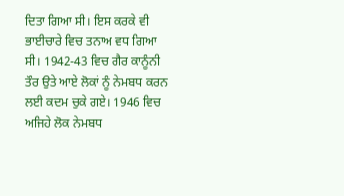ਦਿਤਾ ਗਿਆ ਸੀ। ਇਸ ਕਰਕੇ ਵੀ ਭਾਈਚਾਰੇ ਵਿਚ ਤਨਾਅ ਵਧ ਗਿਆ ਸੀ। 1942-43 ਵਿਚ ਗੈਰ ਕਾਨੂੰਨੀ ਤੌਰ ਉਤੇ ਆਏ ਲੋਕਾਂ ਨੂੰ ਨੇਮਬਧ ਕਰਨ ਲਈ ਕਦਮ ਚੁਕੇ ਗਏ। 1946 ਵਿਚ ਅਜਿਹੇ ਲੋਕ ਨੇਮਬਧ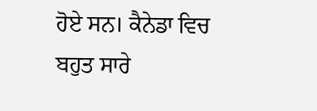ਹੋਏ ਸਨ। ਕੈਨੇਡਾ ਵਿਚ ਬਹੁਤ ਸਾਰੇ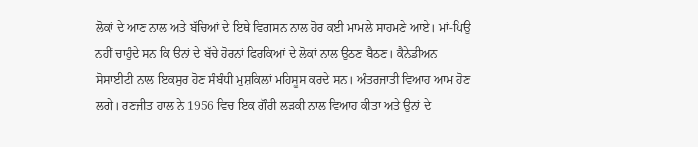ਲੋਕਾਂ ਦੇ ਆਣ ਨਾਲ ਅਤੇ ਬੱਚਿਆਂ ਦੇ ਇਥੇ ਵਿਗਸਨ ਨਾਲ ਹੋਰ ਕਈ ਮਾਮਲੇ ਸਾਹਮਣੇ ਆਏ। ਮਾਂ-ਪਿਉ ਨਹੀਂ ਚਾਹੁੰਦੇ ਸਨ ਕਿ ੳਨਾਂ ਦੇ ਬੱਚੇ ਹੋਰਨਾਂ ਫਿਰਕਿਆਂ ਦੇ ਲੋਕਾਂ ਨਾਲ ਉਠਣ ਬੈਠਣ। ਕੈਨੇਡੀਅਨ ਸੋਸਾਈਟੀ ਨਾਲ ਇਕਸੁਰ ਹੋਣ ਸੰਬੰਧੀ ਮੁਸ਼ਕਿਲਾਂ ਮਹਿਸੂਸ ਕਰਦੇ ਸਨ। ਅੰਤਰਜਾਤੀ ਵਿਆਹ ਆਮ ਹੋਣ ਲਗੇ। ਰਣਜੀਤ ਹਾਲ ਨੇ 1956 ਵਿਚ ਇਕ ਗੌਰੀ ਲੜਕੀ ਨਾਲ ਵਿਆਹ ਕੀਤਾ ਅਤੇ ਉਨਾਂ ਦੇ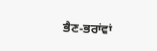ਭੈਣ-ਭਰਾਂਵਾਂ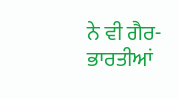ਨੇ ਵੀ ਗੈਰ-ਭਾਰਤੀਆਂ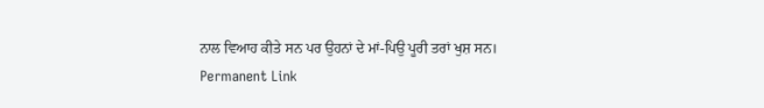ਨਾਲ ਵਿਆਹ ਕੀਤੇ ਸਨ ਪਰ ਉਹਨਾਂ ਦੇ ਮਾਂ-ਪਿਉ ਪੂਰੀ ਤਰਾਂ ਖੁਸ਼ ਸਨ।
Permanent Link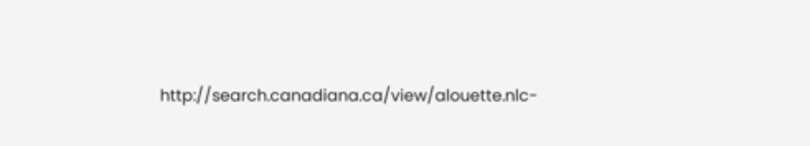http://search.canadiana.ca/view/alouette.nlc-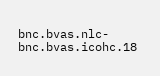bnc.bvas.nlc-bnc.bvas.icohc.18